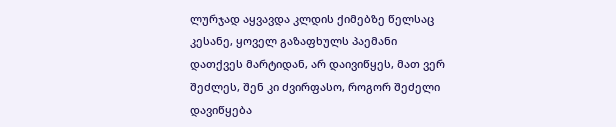ლურჯად აყვავდა კლდის ქიმებზე წელსაც კესანე, ყოველ გაზაფხულს პაემანი დათქვეს მარტიდან, არ დაივიწყეს, მათ ვერ შეძლეს, შენ კი ძვირფასო, როგორ შეძელი დავიწყება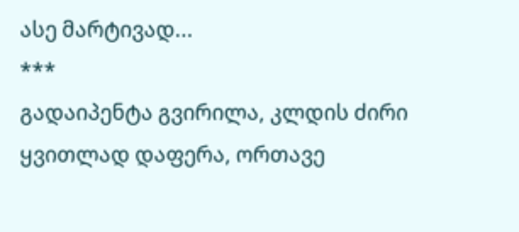ასე მარტივად...
***
გადაიპენტა გვირილა, კლდის ძირი ყვითლად დაფერა, ორთავე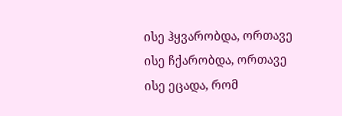ისე ჰყვარობდა, ორთავე ისე ჩქარობდა, ორთავე ისე ეცადა, რომ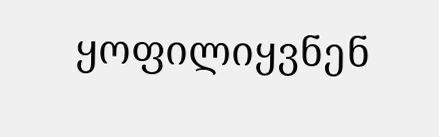ყოფილიყვნენ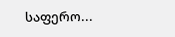საფერო...